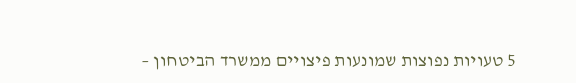5 טעויות נפוצות שמונעות פיצויים ממשרד הביטחון –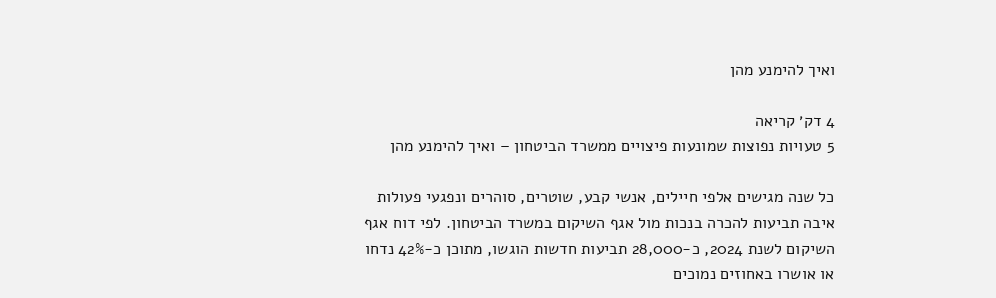ואיך להימנע מהן

4 דק׳ קריאה
5 טעויות נפוצות שמונעות פיצויים ממשרד הביטחון – ואיך להימנע מהן

כל שנה מגישים אלפי חיילים, אנשי קבע, שוטרים, סוהרים ונפגעי פעולות איבה תביעות להכרה בנכות מול אגף השיקום במשרד הביטחון. לפי דוח אגף השיקום לשנת 2024, כ-28,000 תביעות חדשות הוגשו, מתוכן כ-42% נדחו או אושרו באחוזים נמוכים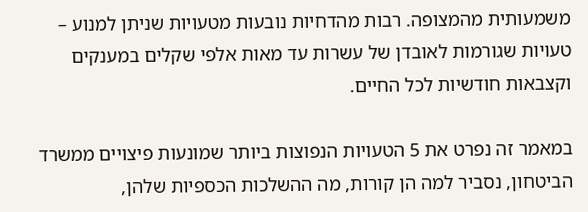משמעותית מהמצופה. רבות מהדחיות נובעות מטעויות שניתן למנוע – טעויות שגורמות לאובדן של עשרות עד מאות אלפי שקלים במענקים וקצבאות חודשיות לכל החיים.

במאמר זה נפרט את 5 הטעויות הנפוצות ביותר שמונעות פיצויים ממשרד הביטחון, נסביר למה הן קורות, מה ההשלכות הכספיות שלהן,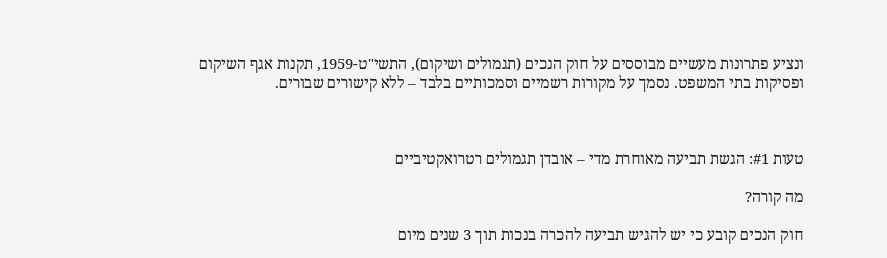ונציע פתרונות מעשיים מבוססים על חוק הנכים (תגמולים ושיקום), התשי"ט-1959, תקנות אגף השיקום ופסיקות בתי המשפט. נסמך על מקורות רשמיים וסמכותיים בלבד – ללא קישורים שבורים.



טעות #1: הגשת תביעה מאוחרת מדי – אובדן תגמולים רטרואקטיביים

מה קורה?

חוק הנכים קובע כי יש להגיש תביעה להכרה בנכות תוך 3 שנים מיום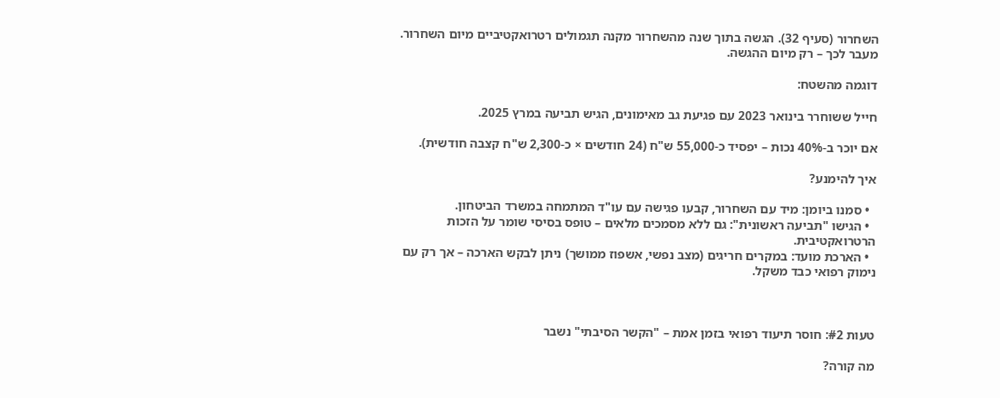השחרור (סעיף 32). הגשה בתוך שנה מהשחרור מקנה תגמולים רטרואקטיביים מיום השחרור. מעבר לכך – רק מיום ההגשה.

דוגמה מהשטח:

חייל ששוחרר בינואר 2023 עם פגיעת גב מאימונים, הגיש תביעה במרץ 2025.

אם יוכר ב-40% נכות – יפסיד כ-55,000 ש"ח (24 חודשים × כ-2,300 ש"ח קצבה חודשית).

איך להימנע?

  • סמנו ביומן: מיד עם השחרור, קבעו פגישה עם עו"ד המתמחה במשרד הביטחון.
  • הגישו "תביעה ראשונית": גם ללא מסמכים מלאים – טופס בסיסי שומר על הזכות הרטרואקטיבית.
  • הארכת מועד: במקרים חריגים (מצב נפשי, אשפוז ממושך) ניתן לבקש הארכה – אך רק עם נימוק רפואי כבד משקל.



טעות #2: חוסר תיעוד רפואי בזמן אמת – "הקשר הסיבתי" נשבר

מה קורה?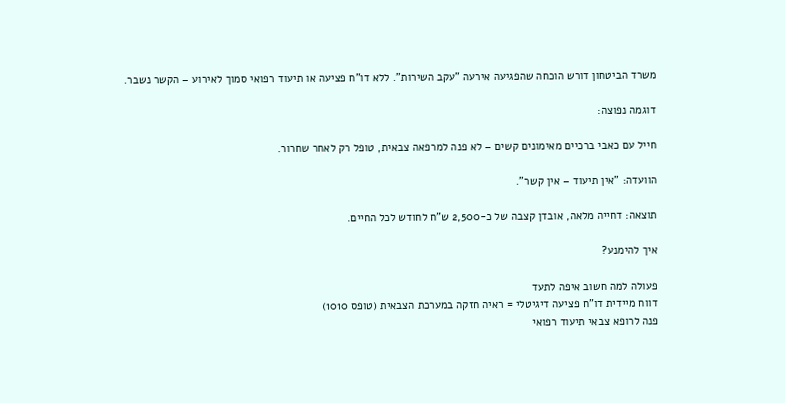משרד הביטחון דורש הוכחה שהפגיעה אירעה "עקב השירות". ללא דו"ח פציעה או תיעוד רפואי סמוך לאירוע – הקשר נשבר.

דוגמה נפוצה:

חייל עם כאבי ברכיים מאימונים קשים – לא פנה למרפאה צבאית, טופל רק לאחר שחרור.

הוועדה: "אין תיעוד – אין קשר".

תוצאה: דחייה מלאה, אובדן קצבה של כ-2,500 ש"ח לחודש לכל החיים.

איך להימנע?

פעולה למה חשוב איפה לתעד
דווח מיידית דו"ח פציעה דיגיטלי = ראיה חזקה במערכת הצבאית (טופס 1010)
פנה לרופא צבאי תיעוד רפואי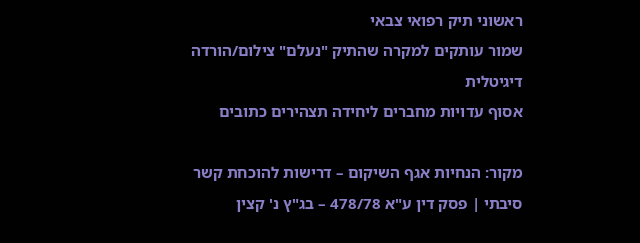ראשוני תיק רפואי צבאי
שמור עותקים למקרה שהתיק "נעלם" צילום/הורדה דיגיטלית
אסוף עדויות מחברים ליחידה תצהירים כתובים

מקור: הנחיות אגף השיקום – דרישות להוכחת קשר סיבתי | פסק דין ע"א 478/78 – בג"ץ נ' קצין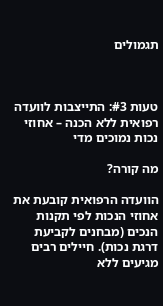תגמולים



טעות #3: התייצבות לוועדה רפואית ללא הכנה – אחוזי נכות נמוכים מדי

מה קורה?

הוועדה הרפואית קובעת את אחוזי הנכות לפי תקנות הנכים (מבחנים לקביעת דרגת נכות). חיילים רבים מגיעים ללא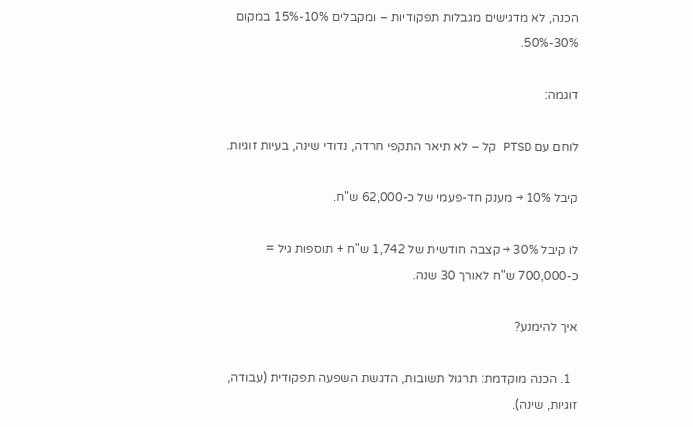הכנה, לא מדגישים מגבלות תפקודיות – ומקבלים 10%-15% במקום 30%-50%.

דוגמה:

לוחם עם PTSD קל – לא תיאר התקפי חרדה, נדודי שינה, בעיות זוגיות.

קיבל 10% → מענק חד-פעמי של כ-62,000 ש"ח.

לו קיבל 30% → קצבה חודשית של 1,742 ש"ח + תוספות גיל = כ-700,000 ש"ח לאורך 30 שנה.

איך להימנע?

  1. הכנה מוקדמת: תרגול תשובות, הדגשת השפעה תפקודית (עבודה, זוגיות, שינה).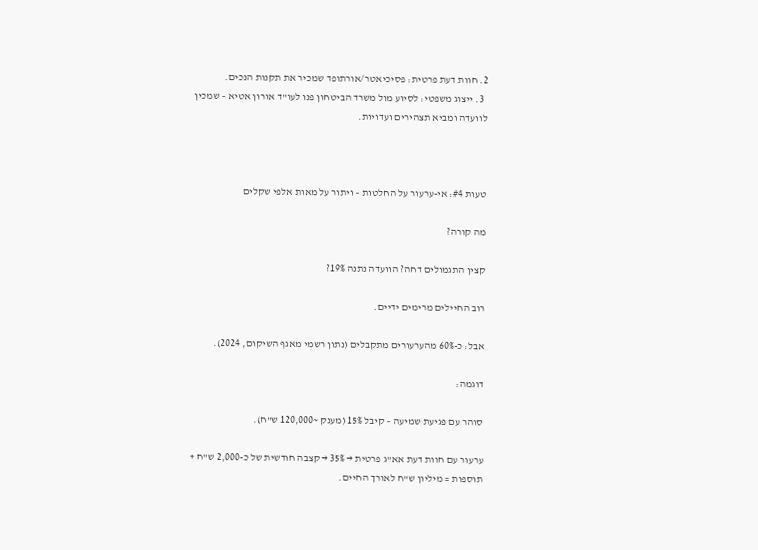2. חוות דעת פרטית: פסיכיאטר/אורתופד שמכיר את תקנות הנכים.
  3. ייצוג משפטי: לסיוע מול משרד הביטחון פנו לעו"ד אורון אטיא – שמכין לוועדה ומביא תצהירים ועדויות.



טעות #4: אי-ערעור על החלטות – ויתור על מאות אלפי שקלים

מה קורה?

קצין התגמולים דחה? הוועדה נתנה 19%?

רוב החיילים מרימים ידיים.

אבל: כ-60% מהערעורים מתקבלים (נתון רשמי מאגף השיקום, 2024).

דוגמה:

סוהר עם פגיעת שמיעה – קיבל 15% (מענק ~120,000 ש"ח).

ערעור עם חוות דעת אא"ג פרטית → 35% → קצבה חודשית של כ-2,000 ש"ח + תוספות = מיליון ש"ח לאורך החיים.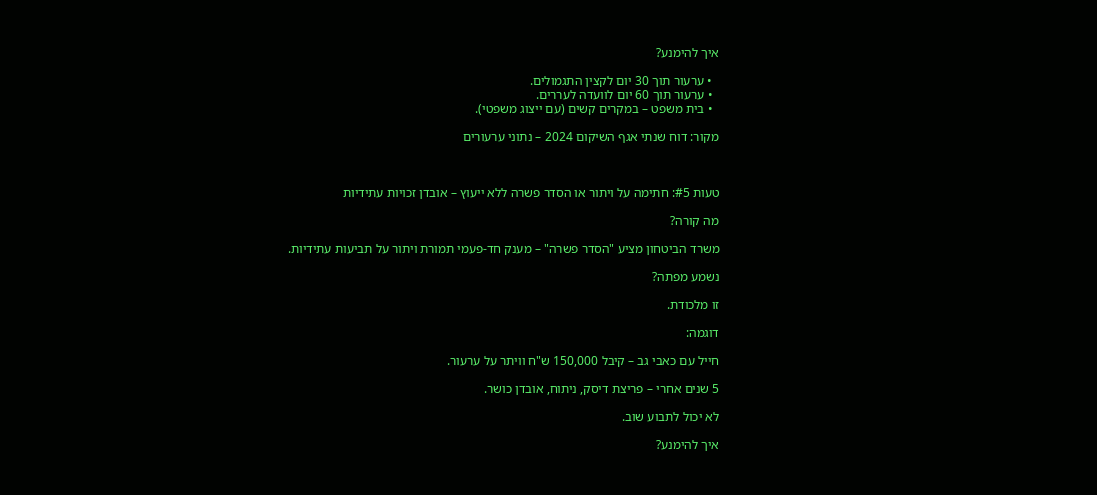איך להימנע?

  • ערעור תוך 30 יום לקצין התגמולים.
  • ערעור תוך 60 יום לוועדה לעררים.
  • בית משפט – במקרים קשים (עם ייצוג משפטי).

מקור: דוח שנתי אגף השיקום 2024 – נתוני ערעורים



טעות #5: חתימה על ויתור או הסדר פשרה ללא ייעוץ – אובדן זכויות עתידיות

מה קורה?

משרד הביטחון מציע "הסדר פשרה" – מענק חד-פעמי תמורת ויתור על תביעות עתידיות.

נשמע מפתה?

זו מלכודת.

דוגמה:

חייל עם כאבי גב – קיבל 150,000 ש"ח וויתר על ערעור.

5 שנים אחרי – פריצת דיסק, ניתוח, אובדן כושר.

לא יכול לתבוע שוב.

איך להימנע?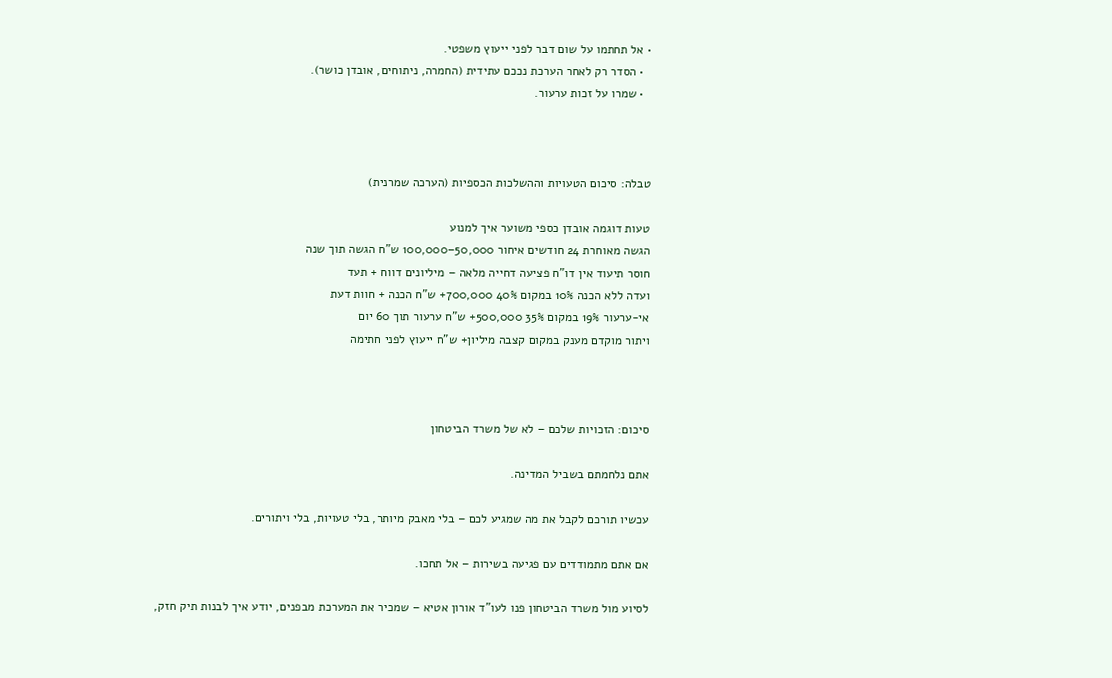• אל תחתמו על שום דבר לפני ייעוץ משפטי.
  • הסדר רק לאחר הערכת נככם עתידית (החמרה, ניתוחים, אובדן כושר).
  • שמרו על זכות ערעור.



טבלה: סיכום הטעויות וההשלכות הכספיות (הערכה שמרנית)

טעות דוגמה אובדן כספי משוער איך למנוע
הגשה מאוחרת 24 חודשים איחור 50,000–100,000 ש"ח הגשה תוך שנה
חוסר תיעוד אין דו"ח פציעה דחייה מלאה – מיליונים דווח + תעד
ועדה ללא הכנה 10% במקום 40% 700,000+ ש"ח הכנה + חוות דעת
אי-ערעור 19% במקום 35% 500,000+ ש"ח ערעור תוך 60 יום
ויתור מוקדם מענק במקום קצבה מיליון+ ש"ח ייעוץ לפני חתימה



סיכום: הזכויות שלכם – לא של משרד הביטחון

אתם נלחמתם בשביל המדינה.

עכשיו תורכם לקבל את מה שמגיע לכם – בלי מאבק מיותר, בלי טעויות, בלי ויתורים.

אם אתם מתמודדים עם פגיעה בשירות – אל תחכו.

לסיוע מול משרד הביטחון פנו לעו"ד אורון אטיא – שמכיר את המערכת מבפנים, יודע איך לבנות תיק חזק,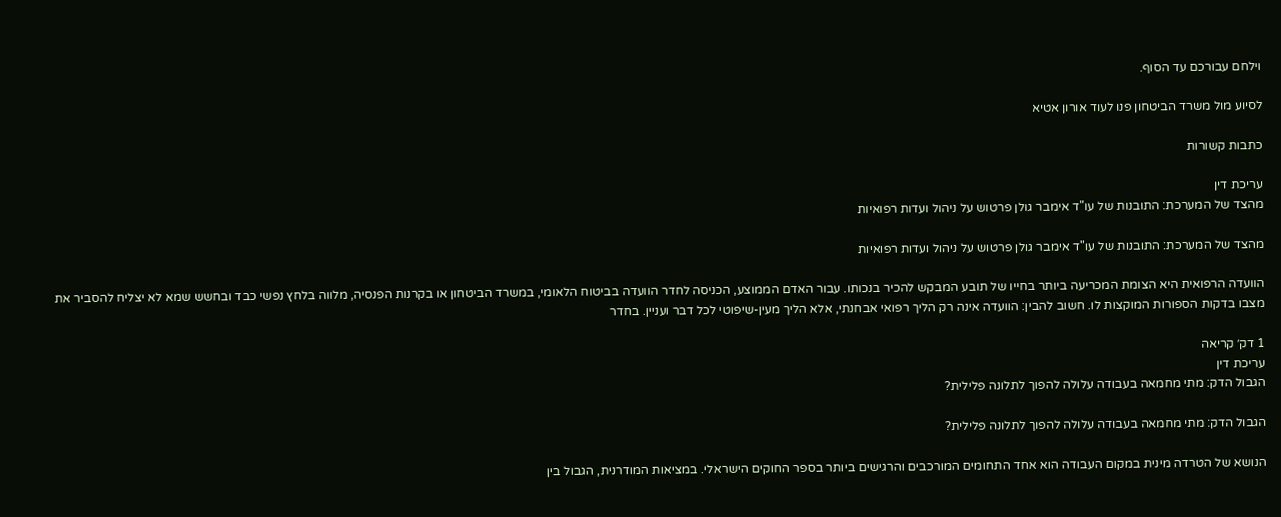וילחם עבורכם עד הסוף.

לסיוע מול משרד הביטחון פנו לעוד אורון אטיא

כתבות קשורות

עריכת דין
מהצד של המערכת: התובנות של עו"ד אימבר גולן פרטוש על ניהול ועדות רפואיות

מהצד של המערכת: התובנות של עו"ד אימבר גולן פרטוש על ניהול ועדות רפואיות

הוועדה הרפואית היא הצומת המכריעה ביותר בחייו של תובע המבקש להכיר בנכותו. עבור האדם הממוצע, הכניסה לחדר הוועדה בביטוח הלאומי, במשרד הביטחון או בקרנות הפנסיה, מלווה בלחץ נפשי כבד ובחשש שמא לא יצליח להסביר את מצבו בדקות הספורות המוקצות לו. חשוב להבין: הוועדה אינה רק הליך רפואי אבחנתי, אלא הליך מעין-שיפוטי לכל דבר ועניין. בחדר

1 דק׳ קריאה
עריכת דין
הגבול הדק: מתי מחמאה בעבודה עלולה להפוך לתלונה פלילית?

הגבול הדק: מתי מחמאה בעבודה עלולה להפוך לתלונה פלילית?

הנושא של הטרדה מינית במקום העבודה הוא אחד התחומים המורכבים והרגישים ביותר בספר החוקים הישראלי. במציאות המודרנית, הגבול בין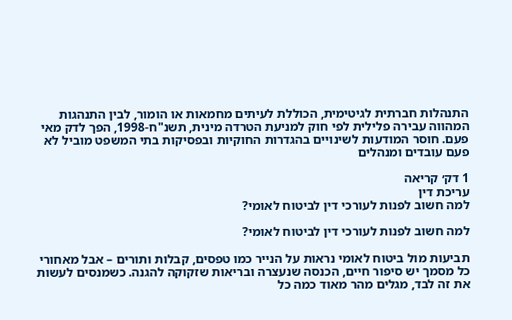התנהלות חברתית לגיטימית, הכוללת לעיתים מחמאות או הומור, לבין התנהגות המהווה עבירה פלילית לפי חוק למניעת הטרדה מינית, תשנ"ח-1998, הפך לדק מאי פעם. חוסר המודעות לשינויים בהגדרות החוקיות ובפסיקות בתי המשפט מוביל לא פעם עובדים ומנהלים

1 דק׳ קריאה
עריכת דין
למה חשוב לפנות לעורכי דין לביטוח לאומי?

למה חשוב לפנות לעורכי דין לביטוח לאומי?

תביעות מול ביטוח לאומי נראות על הנייר כמו טפסים, קבלות ותורים – אבל מאחורי כל מסמך יש סיפור חיים, הכנסה שנעצרה ובריאות שזקוקה להגנה. כשמנסים לעשות את זה לבד, מגלים מהר מאוד כמה כל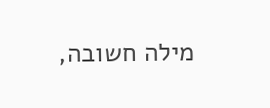מילה חשובה,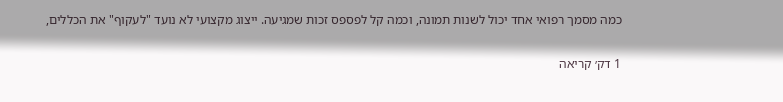כמה מסמך רפואי אחד יכול לשנות תמונה, וכמה קל לפספס זכות שמגיעה. ייצוג מקצועי לא נועד "לעקוף" את הכללים,

1 דק׳ קריאה